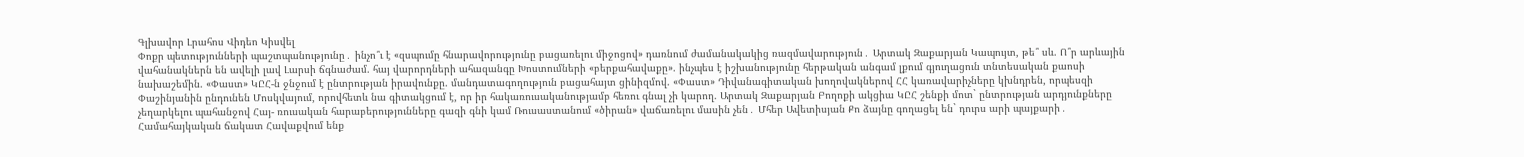Գլխավոր Լրահոս Վիդեո Կիսվել
Փոքր պետությունների պաշտպանությունը․ ինչո՞ւ է «զսպումը հնարավորությունը բացառելու միջոցով» դառնում ժամանակակից ռազմավարություն․ Արտակ Զաքարյան Կապույտ, թե՞ սև. Ո՞ր արևային վահանակներն են ավելի լավ Լարսի ճգնաժամ. հայ վարորդների ահազանգը Խոստումների «բերքահավաքը». ինչպես է իշխանությունը հերթական անգամ լքում գյուղացուն տնտեսական քաոսի նախաշեմին. «Փաստ» ԿԸՀ-ն ջնջում է ընտրության իրավունքը. մանդատագողություն բացահայտ ցինիզմով. «Փաստ» Դիվանագիտական խողովակներով ՀՀ կառավարիչները կխնդրեն, որպեսզի Փաշինյանին ընդունեն Մոսկվայում, որովհետև նա գիտակցում է, որ իր հակառուսականությամբ հեռու գնալ չի կարող. Արտակ Զաքարյան Բողոքի ակցիա ԿԸՀ շենքի մոտ` ընտրության արդյունքները չեղարկելու պահանջով Հայ- ռուսական հարաբերությունները գազի գնի կամ Ռուսաստանում «ծիրան» վաճառելու մասին չեն․ Մհեր Ավետիսյան Քո ձայնը գողացել են` դուրս արի պայքարի․ Համահայկական ճակատ Հավաքվում ենք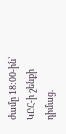ժամը 18:00-ին՝ ԿԸՀ-ի շենքի դիմաց.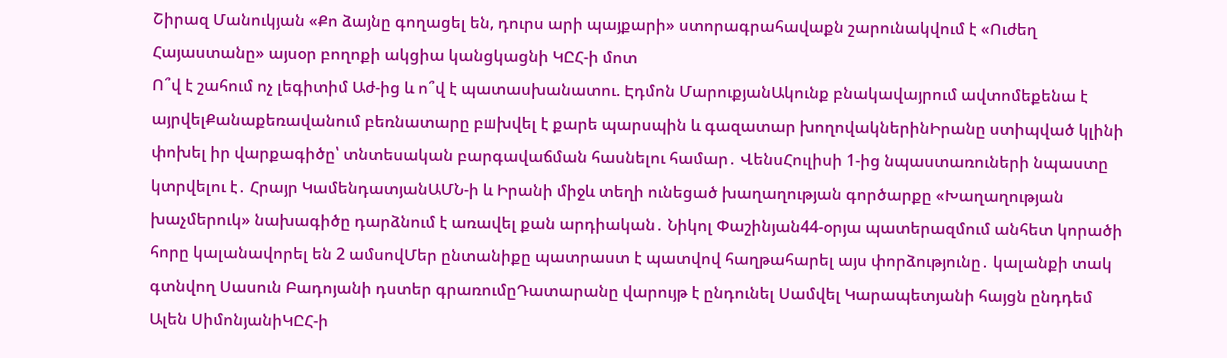Շիրազ Մանուկյան «Քո ձայնը գողացել են, դուրս արի պայքարի» ստորագրահավաքն շարունակվում է «Ուժեղ Հայաստանը» այսօր բողոքի ակցիա կանցկացնի ԿԸՀ-ի մոտ
Ո՞վ է շահում ոչ լեգիտիմ Աժ-ից և ո՞վ է պատասխանատու. Էդմոն ՄարուքյանԱկունք բնակավայրում ավտոմեքենա է այրվելՔանաքեռավանում բեռնատարը բшխվել է քարե պարսպին և գազատար խողովակներինԻրանը ստիպված կլինի փոխել իր վարքագիծը՝ տնտեսական բարգավաճման հասնելու համար․ ՎենսՀուլիսի 1-ից նպաստառուների նպաստը կտրվելու է․ Հրայր ԿամենդատյանԱՄՆ-ի և Իրանի միջև տեղի ունեցած խաղաղության գործարքը «Խաղաղության խաչմերուկ» նախագիծը դարձնում է առավել քան արդիական․ Նիկոլ Փաշինյան44-օրյա պատերազմում անհետ կորածի հորը կալանավորել են 2 ամսովՄեր ընտանիքը պատրաստ է պատվով հաղթահարել այս փորձությունը․ կալանքի տակ գտնվող Սասուն Բադոյանի դստեր գրառումըԴատարանը վարույթ է ընդունել Սամվել Կարապետյանի հայցն ընդդեմ Ալեն ՍիմոնյանիԿԸՀ-ի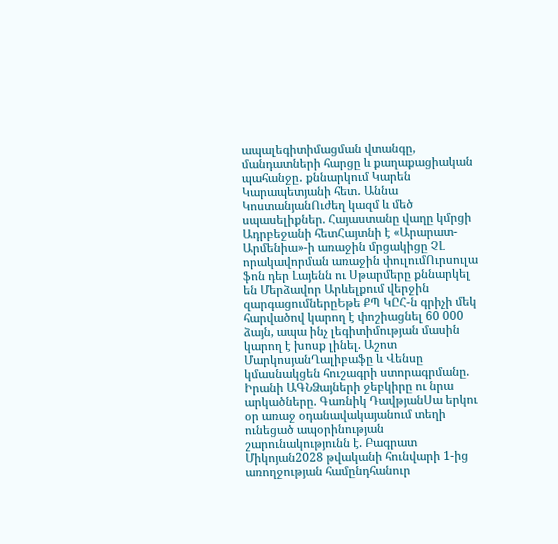ապալեգիտիմացման վտանգը, մանդատների հարցը և քաղաքացիական պահանջը․ քննարկում Կարեն Կարապետյանի հետ․ Աննա ԿոստանյանՈւժեղ կազմ և մեծ սպասելիքներ. Հայաստանը վաղը կմրցի Ադրբեջանի հետՀայտնի է «Արարատ-Արմենիա»-ի առաջին մրցակիցը ՉԼ որակավորման առաջին փուլումՈւրսուլա ֆոն դեր Լայենն ու Սթարմերը քննարկել են Մերձավոր Արևելքում վերջին զարգացումներըԵթե ՔՊ ԿԸՀ-ն գրիչի մեկ հարվածով կարող է փոշիացնել 60 000 ձայն, ապա ինչ լեգիտիմության մասին կարող է խոսք լինել. Աշոտ ՄարկոսյանՂալիբաֆը և Վենսը կմասնակցեն հուշագրի ստորագրմանը. Իրանի ԱԳՆՁայների ջեբկիրը ու նրա արկածները. Գառնիկ ԴավթյանՍա երկու օր առաջ օդանավակայանում տեղի ունեցած ապօրինության շարունակությունն է. Բագրատ Միկոյան2028 թվականի հունվարի 1-ից առողջության համընդհանուր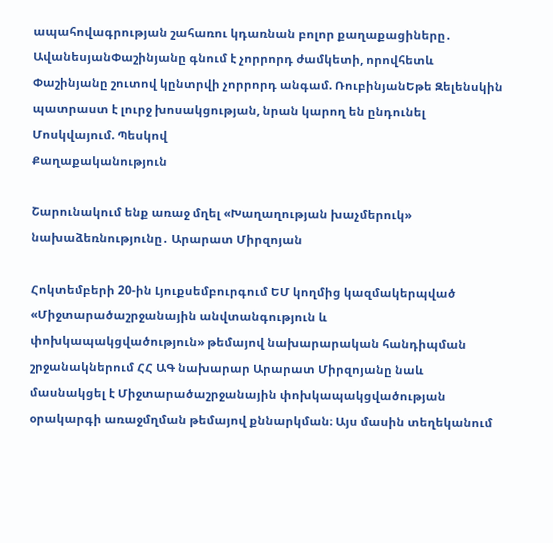ապահովագրության շահառու կդառնան բոլոր քաղաքացիները․ ԱվանեսյանՓաշինյանը գնում է չորրորդ ժամկետի, որովհետև Փաշինյանը շուտով կընտրվի չորրորդ անգամ. ՌուբինյանԵթե Զելենսկին պատրաստ է լուրջ խոսակցության, նրան կարող են ընդունել Մոսկվայում. Պեսկով
Քաղաքականություն

Շարունակում ենք առաջ մղել «Խաղաղության խաչմերուկ» նախաձեռնությունը․ Արարատ Միրզոյան

Հոկտեմբերի 20-ին Լյուքսեմբուրգում ԵՄ կողմից կազմակերպված «Միջտարածաշրջանային անվտանգություն և փոխկապակցվածություն» թեմայով նախարարական հանդիպման շրջանակներում ՀՀ ԱԳ նախարար Արարատ Միրզոյանը նաև մասնակցել է Միջտարածաշրջանային փոխկապակցվածության օրակարգի առաջմղման թեմայով քննարկման։ Այս մասին տեղեկանում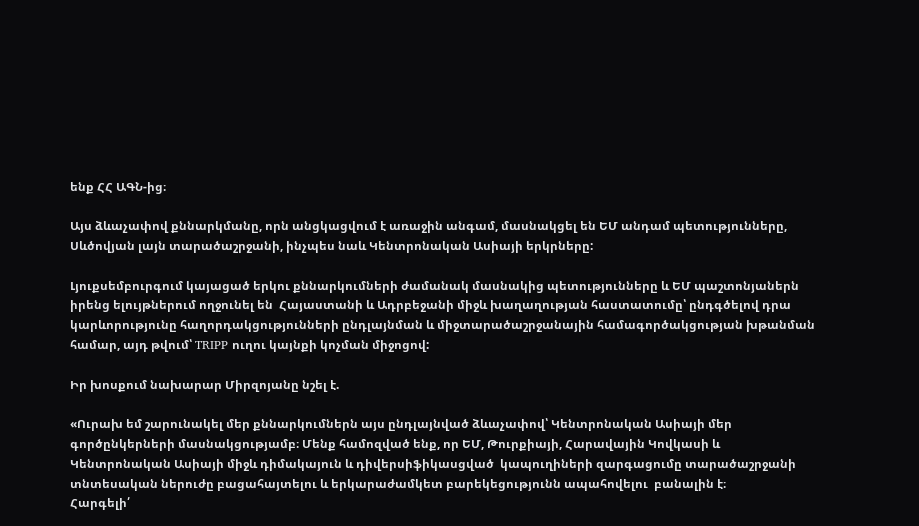ենք ՀՀ ԱԳՆ-ից։

Այս ձևաչափով քննարկմանը, որն անցկացվում է առաջին անգամ, մասնակցել են ԵՄ անդամ պետությունները, Սևծովյան լայն տարածաշրջանի, ինչպես նաև Կենտրոնական Ասիայի երկրները:

Լյուքսեմբուրգում կայացած երկու քննարկումների ժամանակ մասնակից պետությունները և ԵՄ պաշտոնյաներն իրենց ելույթներում ողջունել են  Հայաստանի և Ադրբեջանի միջև խաղաղության հաստատումը՝ ընդգծելով դրա կարևորությունը հաղորդակցությունների ընդլայնման և միջտարածաշրջանային համագործակցության խթանման համար, այդ թվում՝ TRIPP ուղու կայնքի կոչման միջոցով:

Իր խոսքում նախարար Միրզոյանը նշել է.

«Ուրախ եմ շարունակել մեր քննարկումներն այս ընդլայնված ձևաչափով՝ Կենտրոնական Ասիայի մեր գործընկերների մասնակցությամբ։ Մենք համոզված ենք, որ ԵՄ, Թուրքիայի, Հարավային Կովկասի և Կենտրոնական Ասիայի միջև դիմակայուն և դիվերսիֆիկասցված  կապուղիների զարգացումը տարածաշրջանի տնտեսական ներուժը բացահայտելու և երկարաժամկետ բարեկեցությունն ապահովելու  բանալին է։
Հարգելի՛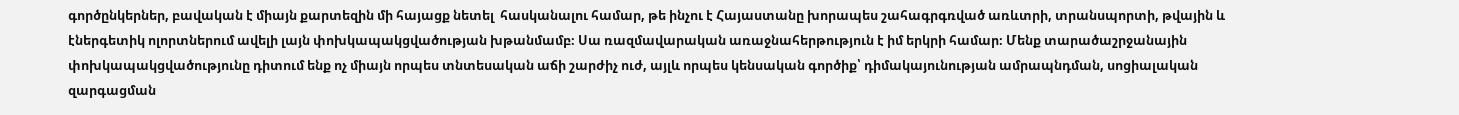գործընկերներ, բավական է միայն քարտեզին մի հայացք նետել  հասկանալու համար, թե ինչու է Հայաստանը խորապես շահագրգռված առևտրի, տրանսպորտի, թվային և էներգետիկ ոլորտներում ավելի լայն փոխկապակցվածության խթանմամբ։ Սա ռազմավարական առաջնահերթություն է իմ երկրի համար։ Մենք տարածաշրջանային փոխկապակցվածությունը դիտում ենք ոչ միայն որպես տնտեսական աճի շարժիչ ուժ, այլև որպես կենսական գործիք՝ դիմակայունության ամրապնդման, սոցիալական զարգացման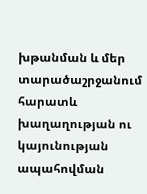խթանման և մեր տարածաշրջանում հարատև խաղաղության ու կայունության ապահովման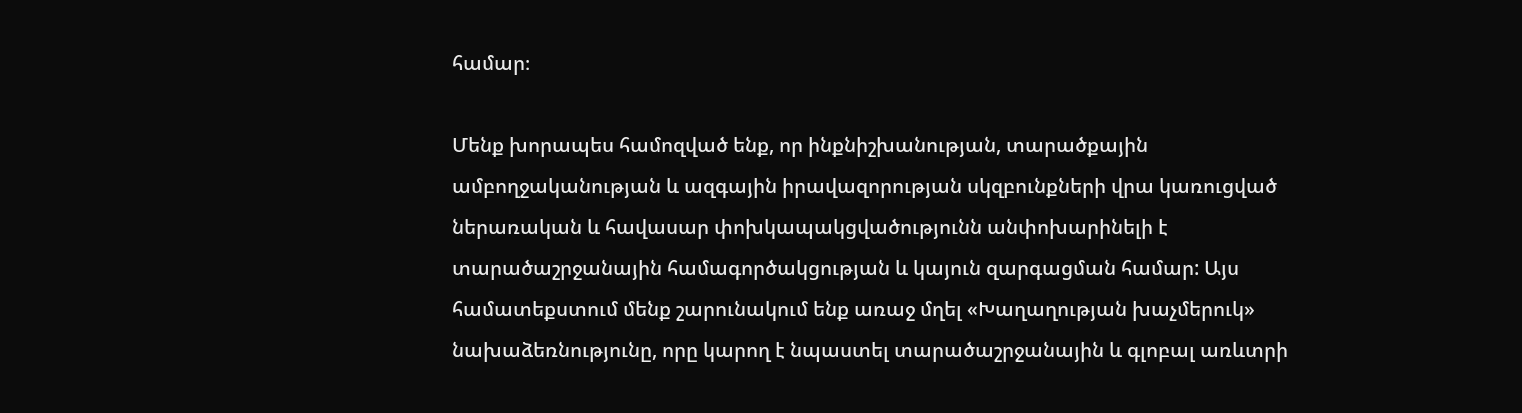համար։

Մենք խորապես համոզված ենք, որ ինքնիշխանության, տարածքային ամբողջականության և ազգային իրավազորության սկզբունքների վրա կառուցված ներառական և հավասար փոխկապակցվածությունն անփոխարինելի է տարածաշրջանային համագործակցության և կայուն զարգացման համար: Այս համատեքստում մենք շարունակում ենք առաջ մղել «Խաղաղության խաչմերուկ» նախաձեռնությունը, որը կարող է նպաստել տարածաշրջանային և գլոբալ առևտրի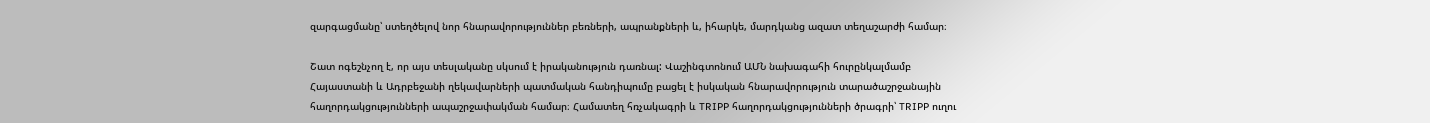զարգացմանը՝ ստեղծելով նոր հնարավորություններ բեռների, ապրանքների և, իհարկե, մարդկանց ազատ տեղաշարժի համար։

Շատ ոգեշնչող է, որ այս տեսլականը սկսում է իրականություն դառնալ: Վաշինգտոնում ԱՄՆ նախագահի հուրընկալմամբ Հայաստանի և Ադրբեջանի ղեկավարների պատմական հանդիպումը բացել է իսկական հնարավորություն տարածաշրջանային հաղորդակցությունների ապաշրջափակման համար։ Համատեղ հռչակագրի և TRIPP հաղորդակցությունների ծրագրի՝ TRIPP ուղու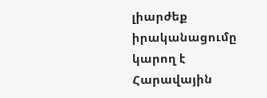լիարժեք իրականացումը կարող է Հարավային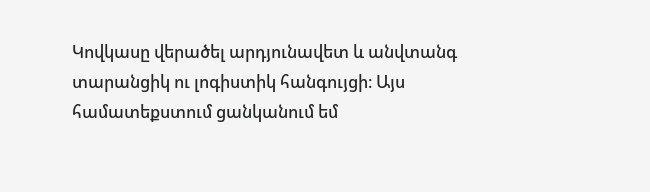Կովկասը վերածել արդյունավետ և անվտանգ տարանցիկ ու լոգիստիկ հանգույցի։ Այս համատեքստում ցանկանում եմ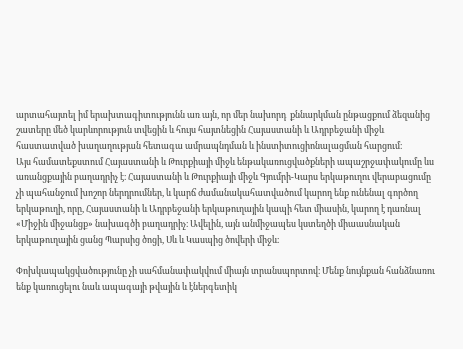արտահայտել իմ երախտագիտությունն առ այն, որ մեր նախորդ  քննարկման ընթացքում ձեզանից շատերը մեծ կարևորություն տվեցին և հույս հայտնեցին Հայաստանի և Ադրբեջանի միջև հաստատված խաղաղության հետագա ամրապնդման և ինստիտուցիոնալացման հարցում։
Այս համատեքստում Հայաստանի և Թուրքիայի միջև ենթակառուցվածքների ապաշրջափակումը ևս առանցքային բաղադրիչ է։ Հայաստանի և Թուրքիայի միջև Գյումրի-Կարս երկաթուղու վերաբացումը չի պահանջում խոշոր ներդրումներ, և կարճ ժամանակահատվածում կարող ենք ունենալ գործող երկաթուղի, որը, Հայաստանի և Ադրբեջանի երկաթուղային կապի հետ միասին, կարող է դառնալ «Միջին միջանցք» նախագծի բաղադրիչ։ Ավելին, այն անմիջապես կստեղծի միաասնական երկաթուղային ցանց Պարսից ծոցի, Սև և Կասպից ծովերի միջև։

Փոխկապակցվածությունը չի սահմանափակվում միայն տրանսպորտով։ Մենք նույնքան հանձնառու ենք կառուցելու նաև ապագայի թվային և էներգետիկ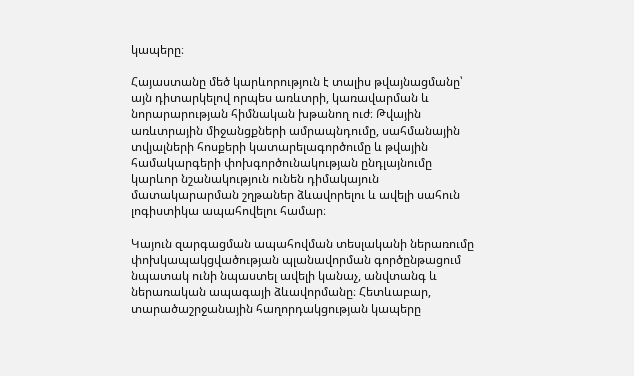կապերը։

Հայաստանը մեծ կարևորություն է տալիս թվայնացմանը՝ այն դիտարկելով որպես առևտրի, կառավարման և նորարարության հիմնական խթանող ուժ։ Թվային առևտրային միջանցքների ամրապնդումը, սահմանային տվյալների հոսքերի կատարելագործումը և թվային համակարգերի փոխգործունակության ընդլայնումը կարևոր նշանակություն ունեն դիմակայուն մատակարարման շղթաներ ձևավորելու և ավելի սահուն լոգիստիկա ապահովելու համար։

Կայուն զարգացման ապահովման տեսլականի ներառումը  փոխկապակցվածության պլանավորման գործընթացում նպատակ ունի նպաստել ավելի կանաչ, անվտանգ և ներառական ապագայի ձևավորմանը։ Հետևաբար, տարածաշրջանային հաղորդակցության կապերը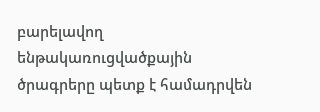բարելավող ենթակառուցվածքային ծրագրերը պետք է համադրվեն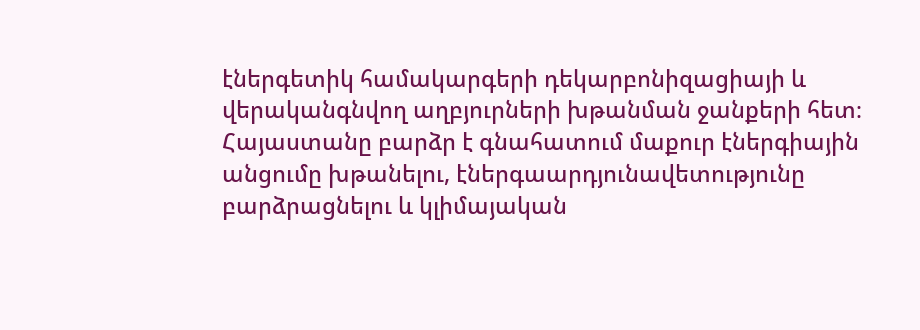էներգետիկ համակարգերի դեկարբոնիզացիայի և վերականգնվող աղբյուրների խթանման ջանքերի հետ։ Հայաստանը բարձր է գնահատում մաքուր էներգիային անցումը խթանելու, էներգաարդյունավետությունը բարձրացնելու և կլիմայական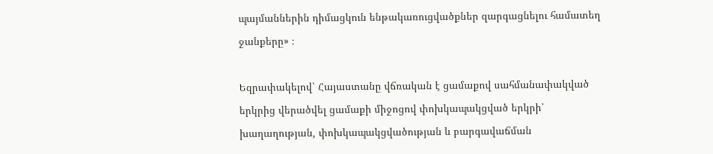պայմաններին դիմացկուն ենթակառուցվածքներ զարգացնելու համատեղ ջանքերը» ։

Եզրափակելով՝ Հայաստանը վճռական է ցամաքով սահմանափակված երկրից վերածվել ցամաքի միջոցով փոխկապակցված երկրի՝ խաղաղության, փոխկապակցվածության և բարգավաճման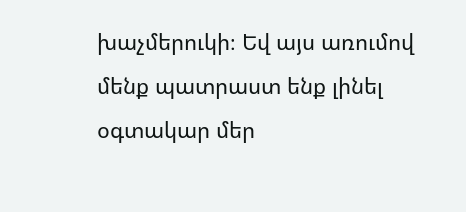խաչմերուկի։ Եվ այս առումով մենք պատրաստ ենք լինել օգտակար մեր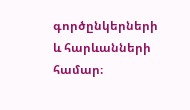գործընկերների և հարևանների համար։